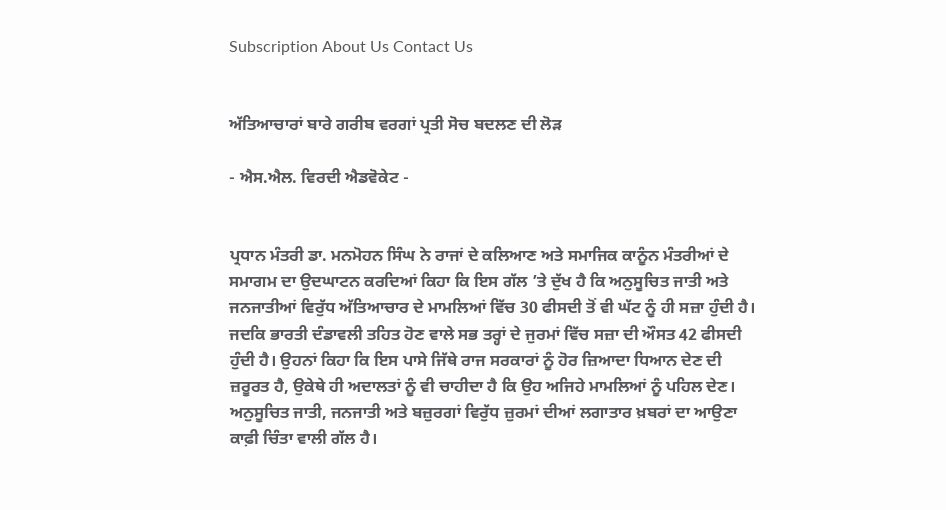Subscription About Us Contact Us


ਅੱਤਿਆਚਾਰਾਂ ਬਾਰੇ ਗਰੀਬ ਵਰਗਾਂ ਪ੍ਰਤੀ ਸੋਚ ਬਦਲਣ ਦੀ ਲੋੜ

- ਐਸ.ਐਲ. ਵਿਰਦੀ ਐਡਵੋਕੇਟ -


ਪ੍ਰਧਾਨ ਮੰਤਰੀ ਡਾ. ਮਨਮੋਹਨ ਸਿੰਘ ਨੇ ਰਾਜਾਂ ਦੇ ਕਲਿਆਣ ਅਤੇ ਸਮਾਜਿਕ ਕਾਨੂੰਨ ਮੰਤਰੀਆਂ ਦੇ ਸਮਾਗਮ ਦਾ ਉਦਘਾਟਨ ਕਰਦਿਆਂ ਕਿਹਾ ਕਿ ਇਸ ਗੱਲ ’ਤੇ ਦੁੱਖ ਹੈ ਕਿ ਅਨੁਸੂਚਿਤ ਜਾਤੀ ਅਤੇ ਜਨਜਾਤੀਆਂ ਵਿਰੁੱਧ ਅੱਤਿਆਚਾਰ ਦੇ ਮਾਮਲਿਆਂ ਵਿੱਚ 30 ਫੀਸਦੀ ਤੋਂ ਵੀ ਘੱਟ ਨੂੰ ਹੀ ਸਜ਼ਾ ਹੁੰਦੀ ਹੈ। ਜਦਕਿ ਭਾਰਤੀ ਦੰਡਾਵਲੀ ਤਹਿਤ ਹੋਣ ਵਾਲੇ ਸਭ ਤਰ੍ਹਾਂ ਦੇ ਜੁਰਮਾਂ ਵਿੱਚ ਸਜ਼ਾ ਦੀ ਔਸਤ 42 ਫੀਸਦੀ ਹੁੰਦੀ ਹੈ। ਉਹਨਾਂ ਕਿਹਾ ਕਿ ਇਸ ਪਾਸੇ ਜਿੱਥੇ ਰਾਜ ਸਰਕਾਰਾਂ ਨੂੰ ਹੋਰ ਜ਼ਿਆਦਾ ਧਿਆਨ ਦੇਣ ਦੀ ਜ਼ਰੂਰਤ ਹੈ, ਉਕੇਥੇ ਹੀ ਅਦਾਲਤਾਂ ਨੂੰ ਵੀ ਚਾਹੀਦਾ ਹੈ ਕਿ ਉਹ ਅਜਿਹੇ ਮਾਮਲਿਆਂ ਨੂੰ ਪਹਿਲ ਦੇਣ। ਅਨੁਸੂਚਿਤ ਜਾਤੀ, ਜਨਜਾਤੀ ਅਤੇ ਬਜ਼ੁਰਗਾਂ ਵਿਰੁੱਧ ਜ਼ੁਰਮਾਂ ਦੀਆਂ ਲਗਾਤਾਰ ਖ਼ਬਰਾਂ ਦਾ ਆਉਣਾ ਕਾਫ਼ੀ ਚਿੰਤਾ ਵਾਲੀ ਗੱਲ ਹੈ।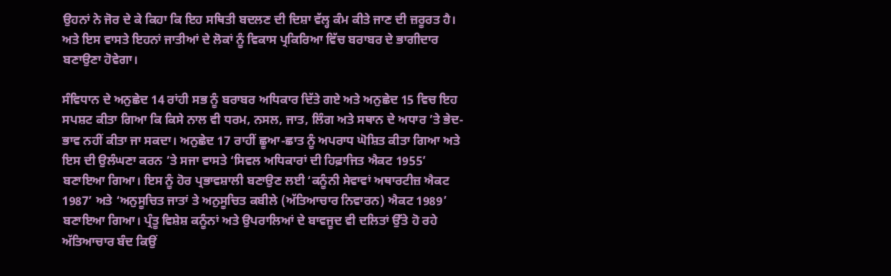ਉਹਨਾਂ ਨੇ ਜੋਰ ਦੇ ਕੇ ਕਿਹਾ ਕਿ ਇਹ ਸਥਿਤੀ ਬਦਲਣ ਦੀ ਦਿਸ਼ਾ ਵੱਲ੍ਹ ਕੰਮ ਕੀਤੇ ਜਾਣ ਦੀ ਜ਼ਰੂਰਤ ਹੈ। ਅਤੇ ਇਸ ਵਾਸਤੇ ਇਹਨਾਂ ਜਾਤੀਆਂ ਦੇ ਲੋਕਾਂ ਨੂੰ ਵਿਕਾਸ ਪ੍ਰਕਿਰਿਆ ਵਿੱਚ ਬਰਾਬਰ ਦੇ ਭਾਗੀਦਾਰ ਬਣਾਉਣਾ ਹੋਵੇਗਾ।

ਸੰਵਿਧਾਨ ਦੇ ਅਨੁਛੇਦ 14 ਰਾਂਹੀ ਸਭ ਨੂੰ ਬਰਾਬਰ ਅਧਿਕਾਰ ਦਿੱਤੇ ਗਏ ਅਤੇ ਅਨੁਛੇਦ 15 ਵਿਚ ਇਹ ਸਪਸ਼ਟ ਕੀਤਾ ਗਿਆ ਕਿ ਕਿਸੇ ਨਾਲ ਵੀ ਧਰਮ, ਨਸਲ, ਜਾਤ, ਲਿੰਗ ਅਤੇ ਸਥਾਨ ਦੇ ਅਧਾਰ ’ਤੇ ਭੇਦ-ਭਾਵ ਨਹੀਂ ਕੀਤਾ ਜਾ ਸਕਦਾ। ਅਨੁਛੇਦ 17 ਰਾਹੀਂ ਛੂਆ-ਛਾਤ ਨੂੰ ਅਪਰਾਧ ਘੋਸ਼ਿਤ ਕੀਤਾ ਗਿਆ ਅਤੇ ਇਸ ਦੀ ਉਲੰਘਣਾ ਕਰਨ ’ਤੇ ਸਜਾ ਵਾਸਤੇ ‘ਸਿਵਲ ਅਧਿਕਾਰਾਂ ਦੀ ਹਿਫ਼ਾਜਿਤ ਐਕਟ 1955’ ਬਣਾਇਆ ਗਿਆ। ਇਸ ਨੂੰ ਹੋਰ ਪ੍ਰਭਾਵਸ਼ਾਲੀ ਬਣਾਉਣ ਲਈ ‘ਕਨੂੰਨੀ ਸੇਵਾਵਾਂ ਅਥਾਰਟੀਜ਼ ਐਕਟ 1987’ ਅਤੇ ‘ਅਨੁਸੂਚਿਤ ਜਾਤਾਂ ਤੇ ਅਨੁਸੂਚਿਤ ਕਬੀਲੇ (ਅੱਤਿਆਚਾਰ ਨਿਵਾਰਨ) ਐਕਟ 1989’ ਬਣਾਇਆ ਗਿਆ। ਪ੍ਰੰਤੂ ਵਿਸ਼ੇਸ਼ ਕਨੂੰਨਾਂ ਅਤੇ ਉਪਰਾਲਿਆਂ ਦੇ ਬਾਵਜੂਦ ਵੀ ਦਲਿਤਾਂ ਉੱਤੇ ਹੋ ਰਹੇ ਅੱਤਿਆਚਾਰ ਬੰਦ ਕਿਉਂ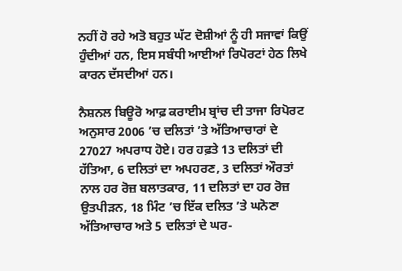ਨਹੀਂ ਹੋ ਰਹੇ ਅਤੋ ਬਹੁਤ ਘੱਟ ਦੋਸ਼ੀਆਂ ਨੂੰ ਹੀ ਸਜਾਵਾਂ ਕਿਉਂ ਹੁੰਦੀਆਂ ਹਨ, ਇਸ ਸਬੰਧੀ ਆਈਆਂ ਰਿਪੋਰਟਾਂ ਹੇਠ ਲਿਖੇ ਕਾਰਨ ਦੱਸਦੀਆਂ ਹਨ।

ਨੈਸ਼ਨਲ ਬਿਊਰੋ ਆਫ਼ ਕਰਾਈਮ ਬ੍ਰਾਂਚ ਦੀ ਤਾਜਾ ਰਿਪੋਰਟ ਅਨੁਸਾਰ 2006 ’ਚ ਦਲਿਤਾਂ ’ਤੇ ਅੱਤਿਆਚਾਰਾਂ ਦੇ 27027 ਅਪਰਾਧ ਹੋਏ। ਹਰ ਹਫ਼ਤੇ 13 ਦਲਿਤਾਂ ਦੀ ਹੱਤਿਆ, 6 ਦਲਿਤਾਂ ਦਾ ਅਪਹਰਣ, 3 ਦਲਿਤਾਂ ਔਰਤਾਂ ਨਾਲ ਹਰ ਰੋਜ਼ ਬਲਾਤਕਾਰ, 11 ਦਲਿਤਾਂ ਦਾ ਹਰ ਰੋਜ਼ ਉਤਪੀੜਨ, 18 ਮਿੰਟ ’ਚ ਇੱਕ ਦਲਿਤ ’ਤੇ ਘਨੋਣਾ ਅੱਤਿਆਚਾਰ ਅਤੇ 5 ਦਲਿਤਾਂ ਦੇ ਘਰ-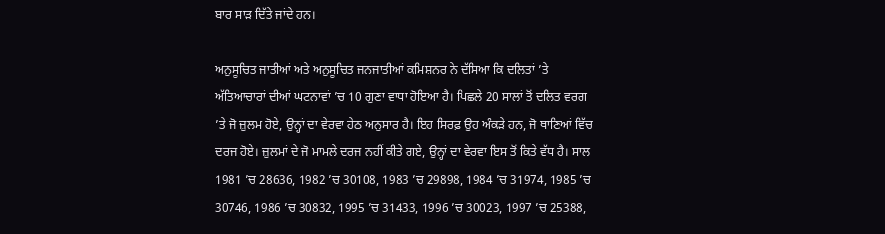ਬਾਰ ਸਾੜ ਦਿੱਤੇ ਜਾਂਦੇ ਹਨ।

ਅਨੁਸੂਚਿਤ ਜਾਤੀਆਂ ਅਤੇ ਅਨੁਸੂਚਿਤ ਜਨਜਾਤੀਆਂ ਕਮਿਸ਼ਨਰ ਨੇ ਦੱਸਿਆ ਕਿ ਦਲਿਤਾਂ ’ਤੇ ਅੱਤਿਆਚਾਰਾਂ ਦੀਆਂ ਘਟਨਾਵਾਂ ’ਚ 10 ਗੁਣਾ ਵਾਧਾ ਹੋਇਆ ਹੈ। ਪਿਛਲੇ 20 ਸਾਲਾਂ ਤੋਂ ਦਲਿਤ ਵਰਗ ’ਤੇ ਜੋ ਜ਼ੁਲਮ ਹੋਏ, ਉਨ੍ਹਾਂ ਦਾ ਵੇਰਵਾ ਹੇਠ ਅਨੁਸਾਰ ਹੈ। ਇਹ ਸਿਰਫ਼ ਉਹ ਅੰਕੜੇ ਹਨ, ਜੋ ਥਾਣਿਆਂ ਵਿੱਚ ਦਰਜ ਹੋਏ। ਜ਼ੁਲਮਾਂ ਦੇ ਜੋ ਮਾਮਲੇ ਦਰਜ ਨਹੀਂ ਕੀਤੇ ਗਏ, ਉਨ੍ਹਾਂ ਦਾ ਵੇਰਵਾ ਇਸ ਤੋਂ ਕਿਤੇ ਵੱਧ ਹੈ। ਸਾਲ 1981 ’ਚ 28636, 1982 ’ਚ 30108, 1983 ’ਚ 29898, 1984 ’ਚ 31974, 1985 ’ਚ 30746, 1986 ’ਚ 30832, 1995 ’ਚ 31433, 1996 ’ਚ 30023, 1997 ’ਚ 25388,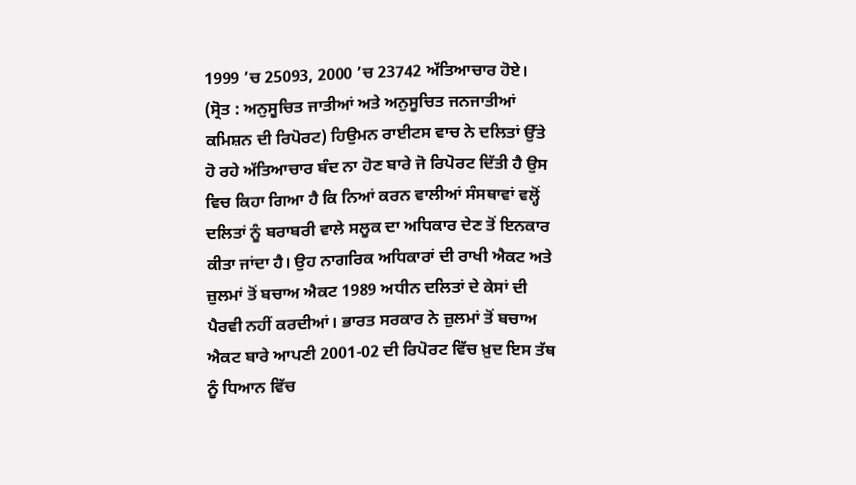1999 ’ਚ 25093, 2000 ’ਚ 23742 ਅੱਤਿਆਚਾਰ ਹੋਏ। (ਸ੍ਰੋਤ : ਅਨੁਸੂਚਿਤ ਜਾਤੀਆਂ ਅਤੇ ਅਨੁਸੂਚਿਤ ਜਨਜਾਤੀਆਂ ਕਮਿਸ਼ਨ ਦੀ ਰਿਪੋਰਟ) ਹਿਉਮਨ ਰਾਈਟਸ ਵਾਚ ਨੇ ਦਲਿਤਾਂ ਉੱਤੇ ਹੋ ਰਹੇ ਅੱਤਿਆਚਾਰ ਬੰਦ ਨਾ ਹੋਣ ਬਾਰੇ ਜੋ ਰਿਪੋਰਟ ਦਿੱਤੀ ਹੈ ਉਸ ਵਿਚ ਕਿਹਾ ਗਿਆ ਹੈ ਕਿ ਨਿਆਂ ਕਰਨ ਵਾਲੀਆਂ ਸੰਸਥਾਵਾਂ ਵਲ੍ਹੋਂ ਦਲਿਤਾਂ ਨੂੰ ਬਰਾਬਰੀ ਵਾਲੇ ਸਲੂਕ ਦਾ ਅਧਿਕਾਰ ਦੇਣ ਤੋਂ ਇਨਕਾਰ ਕੀਤਾ ਜਾਂਦਾ ਹੈ। ਉਹ ਨਾਗਰਿਕ ਅਧਿਕਾਰਾਂ ਦੀ ਰਾਖੀ ਐਕਟ ਅਤੇ ਜ਼ੁਲਮਾਂ ਤੋਂ ਬਚਾਅ ਐਕਟ 1989 ਅਧੀਨ ਦਲਿਤਾਂ ਦੇ ਕੇਸਾਂ ਦੀ ਪੈਰਵੀ ਨਹੀਂ ਕਰਦੀਆਂ। ਭਾਰਤ ਸਰਕਾਰ ਨੇ ਜ਼ੁਲਮਾਂ ਤੋਂ ਬਚਾਅ ਐਕਟ ਬਾਰੇ ਆਪਣੀ 2001-02 ਦੀ ਰਿਪੋਰਟ ਵਿੱਚ ਖ਼ੁਦ ਇਸ ਤੱਥ ਨੂੰ ਧਿਆਨ ਵਿੱਚ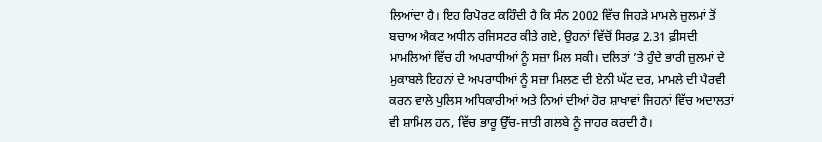ਲਿਆਂਦਾ ਹੈ। ਇਹ ਰਿਪੋਰਟ ਕਹਿੰਦੀ ਹੈ ਕਿ ਸੰਨ 2002 ਵਿੱਚ ਜਿਹੜੇ ਮਾਮਲੇ ਜ਼ੁਲਮਾਂ ਤੋਂ ਬਚਾਅ ਐਕਟ ਅਧੀਨ ਰਜਿਸਟਰ ਕੀਤੇ ਗਏ, ਉਹਨਾਂ ਵਿੱਚੋਂ ਸਿਰਫ਼ 2.31 ਫ਼ੀਸਦੀ ਮਾਮਲਿਆਂ ਵਿੱਚ ਹੀ ਅਪਰਾਧੀਆਂ ਨੂੰ ਸਜ਼ਾ ਮਿਲ ਸਕੀ। ਦਲਿਤਾਂ ’ਤੇ ਹੁੰਦੇ ਭਾਰੀ ਜ਼ੁਲਮਾਂ ਦੇ ਮੁਕਾਬਲੇ ਇਹਨਾਂ ਦੇ ਅਪਰਾਧੀਆਂ ਨੂੰ ਸਜ਼ਾ ਮਿਲਣ ਦੀ ਏਨੀ ਘੱਟ ਦਰ, ਮਾਮਲੇ ਦੀ ਪੈਰਵੀ ਕਰਨ ਵਾਲੇ ਪੁਲਿਸ ਅਧਿਕਾਰੀਆਂ ਅਤੇ ਨਿਆਂ ਦੀਆਂ ਹੋਰ ਸ਼ਾਖਾਵਾਂ ਜਿਹਨਾਂ ਵਿੱਚ ਅਦਾਲਤਾਂ ਵੀ ਸ਼ਾਮਿਲ ਹਨ, ਵਿੱਚ ਭਾਰੂ ਉੱਚ-ਜਾਤੀ ਗਲਬੇ ਨੂੰ ਜਾਹਰ ਕਰਦੀ ਹੈ।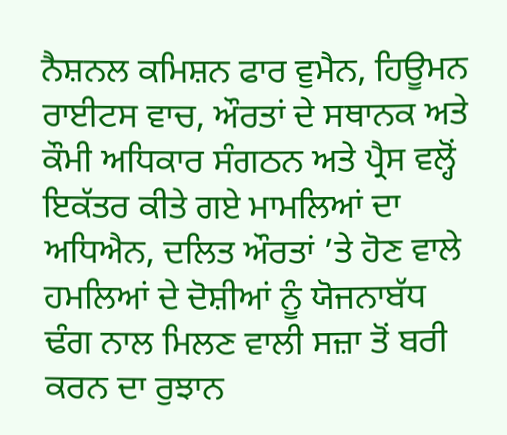ਨੈਸ਼ਨਲ ਕਮਿਸ਼ਨ ਫਾਰ ਵੁਮੈਨ, ਹਿਊਮਨ ਰਾਈਟਸ ਵਾਚ, ਔਰਤਾਂ ਦੇ ਸਥਾਨਕ ਅਤੇ ਕੌਮੀ ਅਧਿਕਾਰ ਸੰਗਠਨ ਅਤੇ ਪ੍ਰੈਸ ਵਲ੍ਹੋਂ ਇਕੱਤਰ ਕੀਤੇ ਗਏ ਮਾਮਲਿਆਂ ਦਾ ਅਧਿਐਨ, ਦਲਿਤ ਔਰਤਾਂ ’ਤੇ ਹੋਣ ਵਾਲੇ ਹਮਲਿਆਂ ਦੇ ਦੋਸ਼ੀਆਂ ਨੂੰ ਯੋਜਨਾਬੱਧ ਢੰਗ ਨਾਲ ਮਿਲਣ ਵਾਲੀ ਸਜ਼ਾ ਤੋਂ ਬਰੀ ਕਰਨ ਦਾ ਰੁਝਾਨ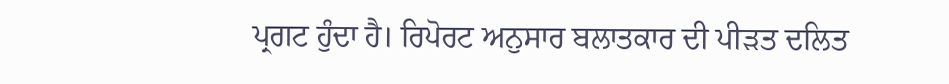ਪ੍ਰਗਟ ਹੁੰਦਾ ਹੈ। ਰਿਪੋਰਟ ਅਨੁਸਾਰ ਬਲਾਤਕਾਰ ਦੀ ਪੀੜਤ ਦਲਿਤ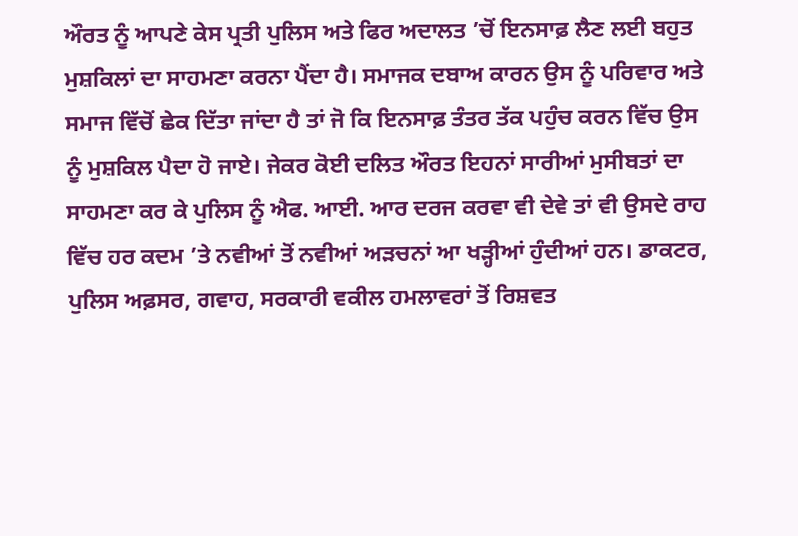ਔਰਤ ਨੂੰ ਆਪਣੇ ਕੇਸ ਪ੍ਰਤੀ ਪੁਲਿਸ ਅਤੇ ਫਿਰ ਅਦਾਲਤ ’ਚੋਂ ਇਨਸਾਫ਼ ਲੈਣ ਲਈ ਬਹੁਤ ਮੁਸ਼ਕਿਲਾਂ ਦਾ ਸਾਹਮਣਾ ਕਰਨਾ ਪੈਂਦਾ ਹੈ। ਸਮਾਜਕ ਦਬਾਅ ਕਾਰਨ ਉਸ ਨੂੰ ਪਰਿਵਾਰ ਅਤੇ ਸਮਾਜ ਵਿੱਚੋਂ ਛੇਕ ਦਿੱਤਾ ਜਾਂਦਾ ਹੈ ਤਾਂ ਜੋ ਕਿ ਇਨਸਾਫ਼ ਤੰਤਰ ਤੱਕ ਪਹੁੰਚ ਕਰਨ ਵਿੱਚ ਉਸ ਨੂੰ ਮੁਸ਼ਕਿਲ ਪੈਦਾ ਹੋ ਜਾਏ। ਜੇਕਰ ਕੋਈ ਦਲਿਤ ਔਰਤ ਇਹਨਾਂ ਸਾਰੀਆਂ ਮੁਸੀਬਤਾਂ ਦਾ ਸਾਹਮਣਾ ਕਰ ਕੇ ਪੁਲਿਸ ਨੂੰ ਐਫ. ਆਈ. ਆਰ ਦਰਜ ਕਰਵਾ ਵੀ ਦੇਵੇ ਤਾਂ ਵੀ ਉਸਦੇ ਰਾਹ ਵਿੱਚ ਹਰ ਕਦਮ ’ਤੇ ਨਵੀਆਂ ਤੋਂ ਨਵੀਆਂ ਅੜਚਨਾਂ ਆ ਖੜ੍ਹੀਆਂ ਹੁੰਦੀਆਂ ਹਨ। ਡਾਕਟਰ, ਪੁਲਿਸ ਅਫ਼ਸਰ, ਗਵਾਹ, ਸਰਕਾਰੀ ਵਕੀਲ ਹਮਲਾਵਰਾਂ ਤੋਂ ਰਿਸ਼ਵਤ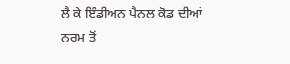ਲੈ ਕੇ ਇੰਡੀਅਨ ਪੈਨਲ ਕੋਡ ਦੀਆਂ ਨਰਮ ਤੋਂ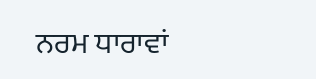ਨਰਮ ਧਾਰਾਵਾਂ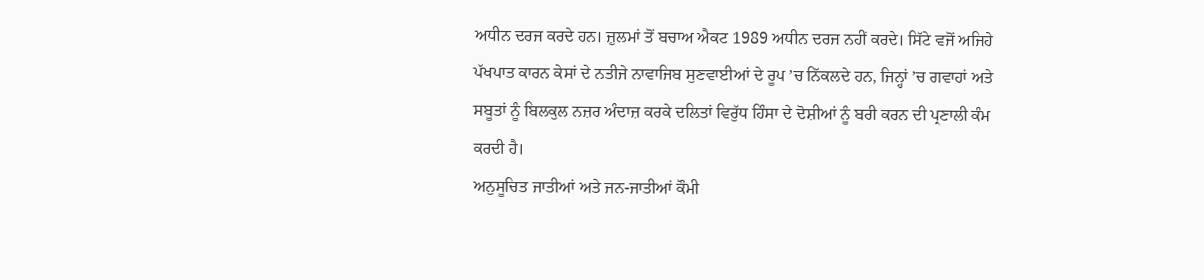ਅਧੀਨ ਦਰਜ ਕਰਦੇ ਹਨ। ਜ਼ੁਲਮਾਂ ਤੋਂ ਬਚਾਅ ਐਕਟ 1989 ਅਧੀਨ ਦਰਜ ਨਹੀਂ ਕਰਦੇ। ਸਿੱਟੇ ਵਜੋਂ ਅਜਿਹੇ ਪੱਖਪਾਤ ਕਾਰਨ ਕੇਸਾਂ ਦੇ ਨਤੀਜੇ ਨਾਵਾਜਿਬ ਸੁਣਵਾਈਆਂ ਦੇ ਰੂਪ ’ਚ ਨਿੱਕਲਦੇ ਹਨ, ਜਿਨ੍ਹਾਂ ’ਚ ਗਵਾਹਾਂ ਅਤੇ ਸਬੂਤਾਂ ਨੂੰ ਬਿਲਕੁਲ ਨਜ਼ਰ ਅੰਦਾਜ਼ ਕਰਕੇ ਦਲਿਤਾਂ ਵਿਰੁੱਧ ਹਿੰਸਾ ਦੇ ਦੋਸ਼ੀਆਂ ਨੂੰ ਬਰੀ ਕਰਨ ਦੀ ਪ੍ਰਣਾਲੀ ਕੰਮ ਕਰਦੀ ਹੈ।
ਅਨੁਸੂਚਿਤ ਜਾਤੀਆਂ ਅਤੇ ਜਨ-ਜਾਤੀਆਂ ਕੌਮੀ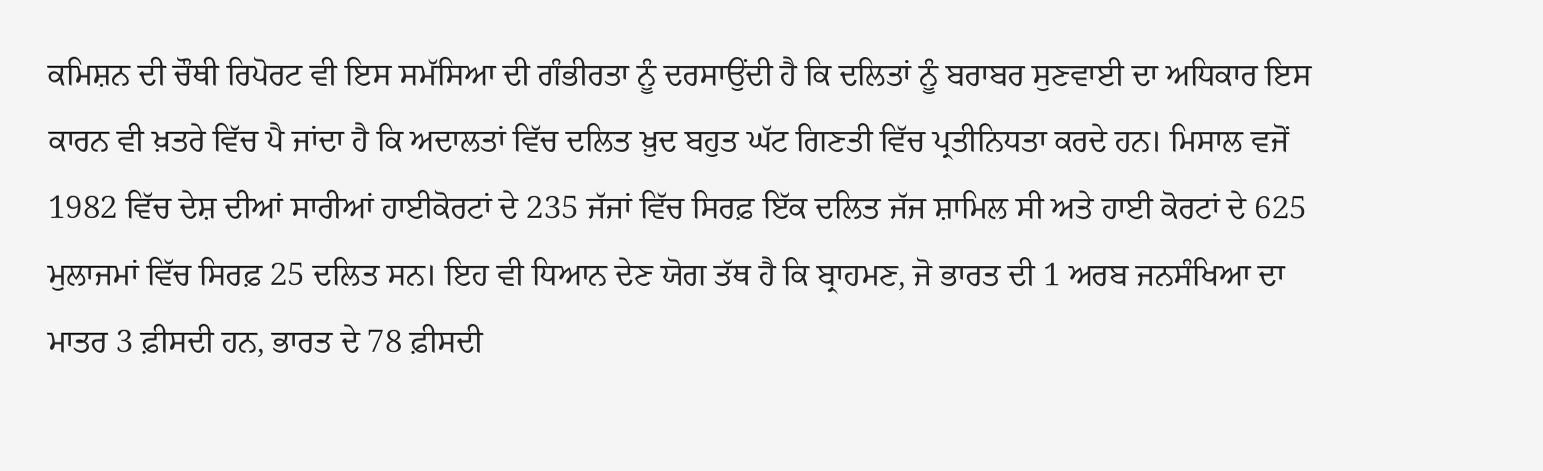ਕਮਿਸ਼ਨ ਦੀ ਚੌਥੀ ਰਿਪੋਰਟ ਵੀ ਇਸ ਸਮੱਸਿਆ ਦੀ ਗੰਭੀਰਤਾ ਨੂੰ ਦਰਸਾਉਂਦੀ ਹੈ ਕਿ ਦਲਿਤਾਂ ਨੂੰ ਬਰਾਬਰ ਸੁਣਵਾਈ ਦਾ ਅਧਿਕਾਰ ਇਸ ਕਾਰਨ ਵੀ ਖ਼ਤਰੇ ਵਿੱਚ ਪੈ ਜਾਂਦਾ ਹੈ ਕਿ ਅਦਾਲਤਾਂ ਵਿੱਚ ਦਲਿਤ ਖ਼ੁਦ ਬਹੁਤ ਘੱਟ ਗਿਣਤੀ ਵਿੱਚ ਪ੍ਰਤੀਨਿਧਤਾ ਕਰਦੇ ਹਨ। ਮਿਸਾਲ ਵਜੋਂ 1982 ਵਿੱਚ ਦੇਸ਼ ਦੀਆਂ ਸਾਰੀਆਂ ਹਾਈਕੋਰਟਾਂ ਦੇ 235 ਜੱਜਾਂ ਵਿੱਚ ਸਿਰਫ਼ ਇੱਕ ਦਲਿਤ ਜੱਜ ਸ਼ਾਮਿਲ ਸੀ ਅਤੇ ਹਾਈ ਕੋਰਟਾਂ ਦੇ 625 ਮੁਲਾਜਮਾਂ ਵਿੱਚ ਸਿਰਫ਼ 25 ਦਲਿਤ ਸਨ। ਇਹ ਵੀ ਧਿਆਨ ਦੇਣ ਯੋਗ ਤੱਥ ਹੈ ਕਿ ਬ੍ਰਾਹਮਣ, ਜੋ ਭਾਰਤ ਦੀ 1 ਅਰਬ ਜਨਸੰਖਿਆ ਦਾ ਮਾਤਰ 3 ਫ਼ੀਸਦੀ ਹਨ, ਭਾਰਤ ਦੇ 78 ਫ਼ੀਸਦੀ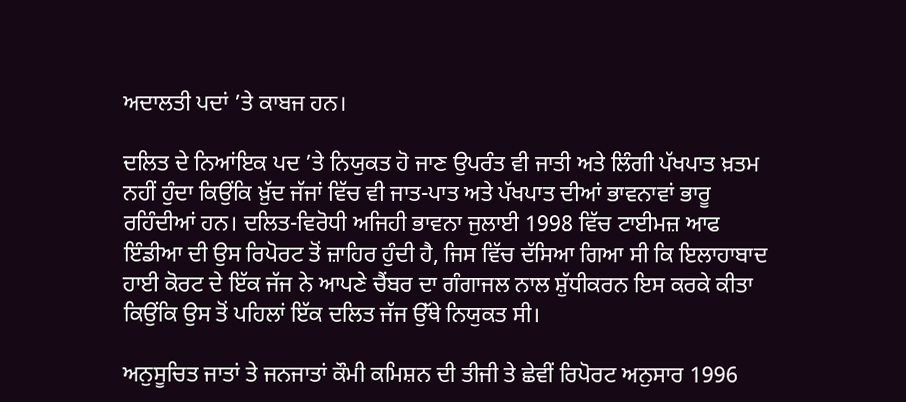ਅਦਾਲਤੀ ਪਦਾਂ ’ਤੇ ਕਾਬਜ ਹਨ।

ਦਲਿਤ ਦੇ ਨਿਆਂਇਕ ਪਦ ’ਤੇ ਨਿਯੁਕਤ ਹੋ ਜਾਣ ਉਪਰੰਤ ਵੀ ਜਾਤੀ ਅਤੇ ਲਿੰਗੀ ਪੱਖਪਾਤ ਖ਼ਤਮ ਨਹੀਂ ਹੁੰਦਾ ਕਿਉਂਕਿ ਖ਼ੁੱਦ ਜੱਜਾਂ ਵਿੱਚ ਵੀ ਜਾਤ-ਪਾਤ ਅਤੇ ਪੱਖਪਾਤ ਦੀਆਂ ਭਾਵਨਾਵਾਂ ਭਾਰੂ ਰਹਿੰਦੀਆਂ ਹਨ। ਦਲਿਤ-ਵਿਰੋਧੀ ਅਜਿਹੀ ਭਾਵਨਾ ਜੁਲਾਈ 1998 ਵਿੱਚ ਟਾਈਮਜ਼ ਆਫ ਇੰਡੀਆ ਦੀ ਉਸ ਰਿਪੋਰਟ ਤੋਂ ਜ਼ਾਹਿਰ ਹੁੰਦੀ ਹੈ, ਜਿਸ ਵਿੱਚ ਦੱਸਿਆ ਗਿਆ ਸੀ ਕਿ ਇਲਾਹਾਬਾਦ ਹਾਈ ਕੋਰਟ ਦੇ ਇੱਕ ਜੱਜ ਨੇ ਆਪਣੇ ਚੈਂਬਰ ਦਾ ਗੰਗਾਜਲ ਨਾਲ ਸ਼ੁੱਧੀਕਰਨ ਇਸ ਕਰਕੇ ਕੀਤਾ ਕਿਉਂਕਿ ਉਸ ਤੋਂ ਪਹਿਲਾਂ ਇੱਕ ਦਲਿਤ ਜੱਜ ਉੱਥੇ ਨਿਯੁਕਤ ਸੀ।

ਅਨੁਸੂਚਿਤ ਜਾਤਾਂ ਤੇ ਜਨਜਾਤਾਂ ਕੌਮੀ ਕਮਿਸ਼ਨ ਦੀ ਤੀਜੀ ਤੇ ਛੇਵੀਂ ਰਿਪੋਰਟ ਅਨੁਸਾਰ 1996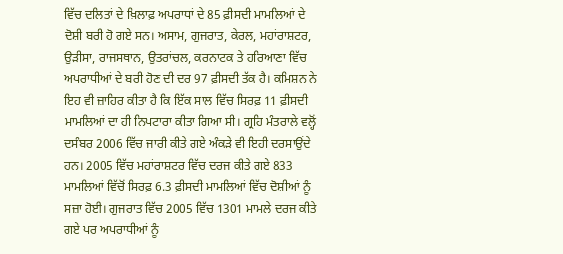ਵਿੱਚ ਦਲਿਤਾਂ ਦੇ ਖ਼ਿਲਾਫ਼ ਅਪਰਾਧਾਂ ਦੇ 85 ਫ਼ੀਸਦੀ ਮਾਮਲਿਆਂ ਦੇ ਦੋਸ਼ੀ ਬਰੀ ਹੋ ਗਏ ਸਨ। ਅਸਾਮ, ਗੁਜਰਾਤ, ਕੇਰਲ, ਮਹਾਂਰਾਸ਼ਟਰ, ਉੜੀਸਾ, ਰਾਜਸਥਾਨ, ਉਤਰਾਂਚਲ, ਕਰਨਾਟਕ ਤੇ ਹਰਿਆਣਾ ਵਿੱਚ ਅਪਰਾਧੀਆਂ ਦੇ ਬਰੀ ਹੋਣ ਦੀ ਦਰ 97 ਫ਼ੀਸਦੀ ਤੱਕ ਹੈ। ਕਮਿਸ਼ਨ ਨੇ ਇਹ ਵੀ ਜ਼ਾਹਿਰ ਕੀਤਾ ਹੈ ਕਿ ਇੱਕ ਸਾਲ ਵਿੱਚ ਸਿਰਫ਼ 11 ਫ਼ੀਸਦੀ ਮਾਮਲਿਆਂ ਦਾ ਹੀ ਨਿਪਟਾਰਾ ਕੀਤਾ ਗਿਆ ਸੀ। ਗ੍ਰਹਿ ਮੰਤਰਾਲੇ ਵਲ੍ਹੋਂ ਦਸੰਬਰ 2006 ਵਿੱਚ ਜਾਰੀ ਕੀਤੇ ਗਏ ਅੰਕੜੇ ਵੀ ਇਹੀ ਦਰਸਾਉਂਦੇ ਹਨ। 2005 ਵਿੱਚ ਮਹਾਂਰਾਸ਼ਟਰ ਵਿੱਚ ਦਰਜ ਕੀਤੇ ਗਏ 833 ਮਾਮਲਿਆਂ ਵਿੱਚੋਂ ਸਿਰਫ਼ 6.3 ਫ਼ੀਸਦੀ ਮਾਮਲਿਆਂ ਵਿੱਚ ਦੋਸ਼ੀਆਂ ਨੂੰ ਸਜ਼ਾ ਹੋਈ। ਗੁਜਰਾਤ ਵਿੱਚ 2005 ਵਿੱਚ 1301 ਮਾਮਲੇ ਦਰਜ ਕੀਤੇ ਗਏ ਪਰ ਅਪਰਾਧੀਆਂ ਨੂੰ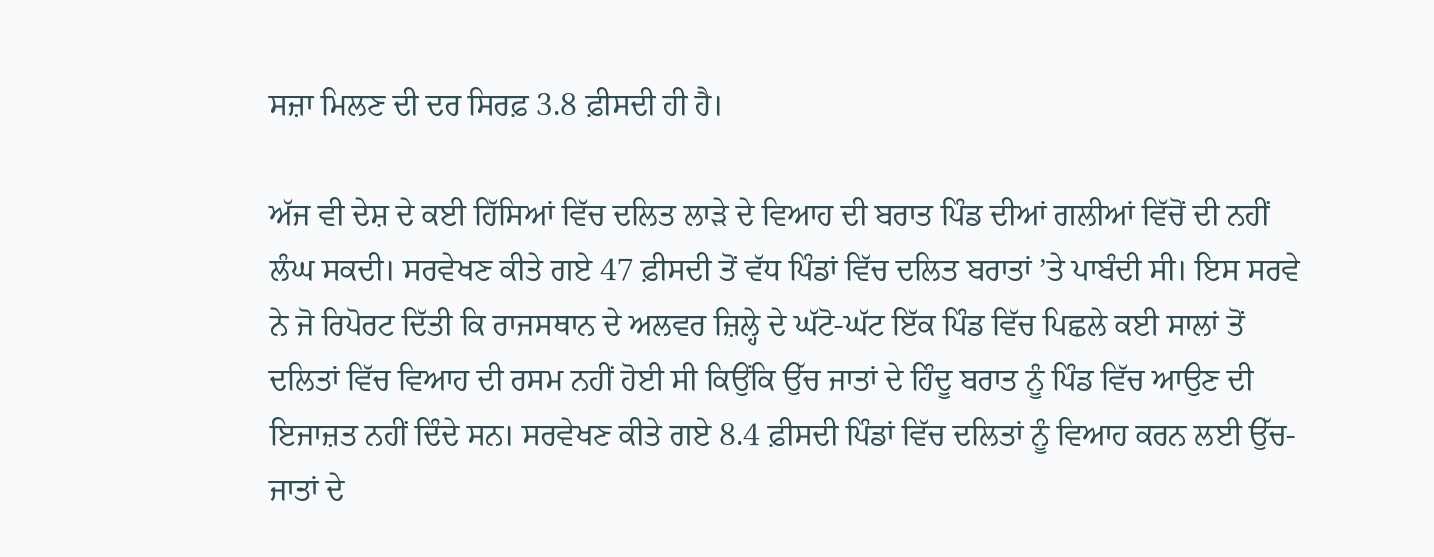ਸਜ਼ਾ ਮਿਲਣ ਦੀ ਦਰ ਸਿਰਫ਼ 3.8 ਫ਼ੀਸਦੀ ਹੀ ਹੈ।

ਅੱਜ ਵੀ ਦੇਸ਼ ਦੇ ਕਈ ਹਿੱਸਿਆਂ ਵਿੱਚ ਦਲਿਤ ਲਾੜੇ ਦੇ ਵਿਆਹ ਦੀ ਬਰਾਤ ਪਿੰਡ ਦੀਆਂ ਗਲੀਆਂ ਵਿੱਚੋਂ ਦੀ ਨਹੀਂ ਲੰਘ ਸਕਦੀ। ਸਰਵੇਖਣ ਕੀਤੇ ਗਏ 47 ਫ਼ੀਸਦੀ ਤੋਂ ਵੱਧ ਪਿੰਡਾਂ ਵਿੱਚ ਦਲਿਤ ਬਰਾਤਾਂ ’ਤੇ ਪਾਬੰਦੀ ਸੀ। ਇਸ ਸਰਵੇ ਨੇ ਜੋ ਰਿਪੋਰਟ ਦਿੱਤੀ ਕਿ ਰਾਜਸਥਾਨ ਦੇ ਅਲਵਰ ਜ਼ਿਲ੍ਹੇ ਦੇ ਘੱਟੋ-ਘੱਟ ਇੱਕ ਪਿੰਡ ਵਿੱਚ ਪਿਛਲੇ ਕਈ ਸਾਲਾਂ ਤੋਂ ਦਲਿਤਾਂ ਵਿੱਚ ਵਿਆਹ ਦੀ ਰਸਮ ਨਹੀਂ ਹੋਈ ਸੀ ਕਿਉਂਕਿ ਉੱਚ ਜਾਤਾਂ ਦੇ ਹਿੰਦੂ ਬਰਾਤ ਨੂੰ ਪਿੰਡ ਵਿੱਚ ਆਉਣ ਦੀ ਇਜਾਜ਼ਤ ਨਹੀਂ ਦਿੰਦੇ ਸਨ। ਸਰਵੇਖਣ ਕੀਤੇ ਗਏ 8.4 ਫ਼ੀਸਦੀ ਪਿੰਡਾਂ ਵਿੱਚ ਦਲਿਤਾਂ ਨੂੰ ਵਿਆਹ ਕਰਨ ਲਈ ਉੱਚ-ਜਾਤਾਂ ਦੇ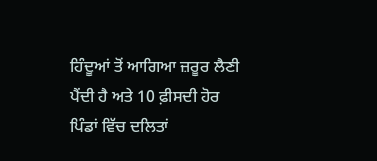ਹਿੰਦੂਆਂ ਤੋਂ ਆਗਿਆ ਜ਼ਰੂਰ ਲੈਣੀ ਪੈਂਦੀ ਹੈ ਅਤੇ 10 ਫ਼ੀਸਦੀ ਹੋਰ ਪਿੰਡਾਂ ਵਿੱਚ ਦਲਿਤਾਂ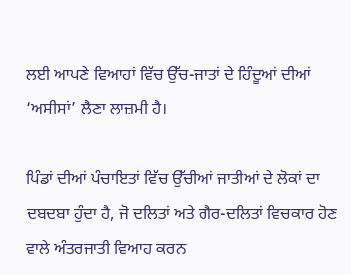ਲਈ ਆਪਣੇ ਵਿਆਹਾਂ ਵਿੱਚ ਉੱਚ-ਜਾਤਾਂ ਦੇ ਹਿੰਦੂਆਂ ਦੀਆਂ ‘ਅਸੀਸਾਂ’ ਲੈਣਾ ਲਾਜ਼ਮੀ ਹੈ।

ਪਿੰਡਾਂ ਦੀਆਂ ਪੰਚਾਇਤਾਂ ਵਿੱਚ ਉੱਚੀਆਂ ਜਾਤੀਆਂ ਦੇ ਲੋਕਾਂ ਦਾ ਦਬਦਬਾ ਹੁੰਦਾ ਹੈ, ਜੋ ਦਲਿਤਾਂ ਅਤੇ ਗੈਰ-ਦਲਿਤਾਂ ਵਿਚਕਾਰ ਹੋਣ ਵਾਲੇ ਅੰਤਰਜਾਤੀ ਵਿਆਹ ਕਰਨ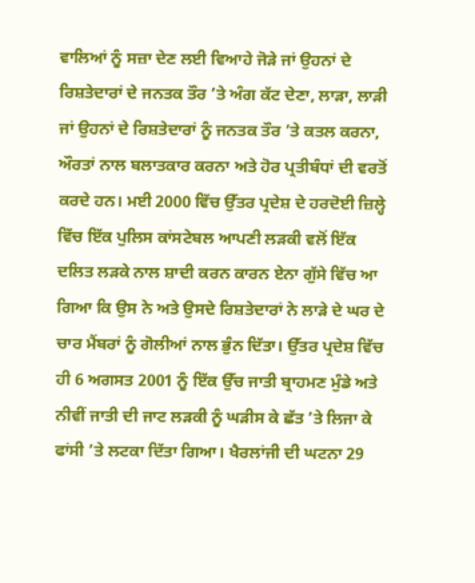ਵਾਲਿਆਂ ਨੂੰ ਸਜ਼ਾ ਦੇਣ ਲਈ ਵਿਆਹੇ ਜੋੜੇ ਜਾਂ ਉਹਨਾਂ ਦੇ ਰਿਸ਼ਤੇਦਾਰਾਂ ਦੇ ਜਨਤਕ ਤੌਰ ’ਤੇ ਅੰਗ ਕੱਟ ਦੇਣਾ, ਲਾੜਾ, ਲਾੜੀ ਜਾਂ ਉਹਨਾਂ ਦੇ ਰਿਸ਼ਤੇਦਾਰਾਂ ਨੂੰ ਜਨਤਕ ਤੌਰ ’ਤੇ ਕਤਲ ਕਰਨਾ, ਔਰਤਾਂ ਨਾਲ ਬਲਾਤਕਾਰ ਕਰਨਾ ਅਤੇ ਹੋਰ ਪ੍ਰਤੀਬੰਧਾਂ ਦੀ ਵਰਤੋਂ ਕਰਦੇ ਹਨ। ਮਈ 2000 ਵਿੱਚ ਉੱਤਰ ਪ੍ਰਦੇਸ਼ ਦੇ ਹਰਦੋਈ ਜ਼ਿਲ੍ਹੇ ਵਿੱਚ ਇੱਕ ਪੁਲਿਸ ਕਾਂਸਟੇਬਲ ਆਪਣੀ ਲੜਕੀ ਵਲੋਂ ਇੱਕ ਦਲਿਤ ਲੜਕੇ ਨਾਲ ਸ਼ਾਦੀ ਕਰਨ ਕਾਰਨ ਏਨਾ ਗੁੱਸੇ ਵਿੱਚ ਆ ਗਿਆ ਕਿ ਉਸ ਨੇ ਅਤੇ ਉਸਦੇ ਰਿਸ਼ਤੇਦਾਰਾਂ ਨੇ ਲਾੜੇ ਦੇ ਘਰ ਦੇ ਚਾਰ ਮੈਂਬਰਾਂ ਨੂੰ ਗੋਲੀਆਂ ਨਾਲ ਭੁੰਨ ਦਿੱਤਾ। ਉੱਤਰ ਪ੍ਰਦੇਸ਼ ਵਿੱਚ ਹੀ 6 ਅਗਸਤ 2001 ਨੂੰ ਇੱਕ ਉੱਚ ਜਾਤੀ ਬ੍ਰਾਹਮਣ ਮੁੰਡੇ ਅਤੇ ਨੀਵੀਂ ਜਾਤੀ ਦੀ ਜਾਟ ਲੜਕੀ ਨੂੰ ਘੜੀਸ ਕੇ ਛੱਤ ’ਤੇ ਲਿਜਾ ਕੇ ਫਾਂਸੀ ’ਤੇ ਲਟਕਾ ਦਿੱਤਾ ਗਿਆ। ਖੈਰਲਾਂਜੀ ਦੀ ਘਟਨਾ 29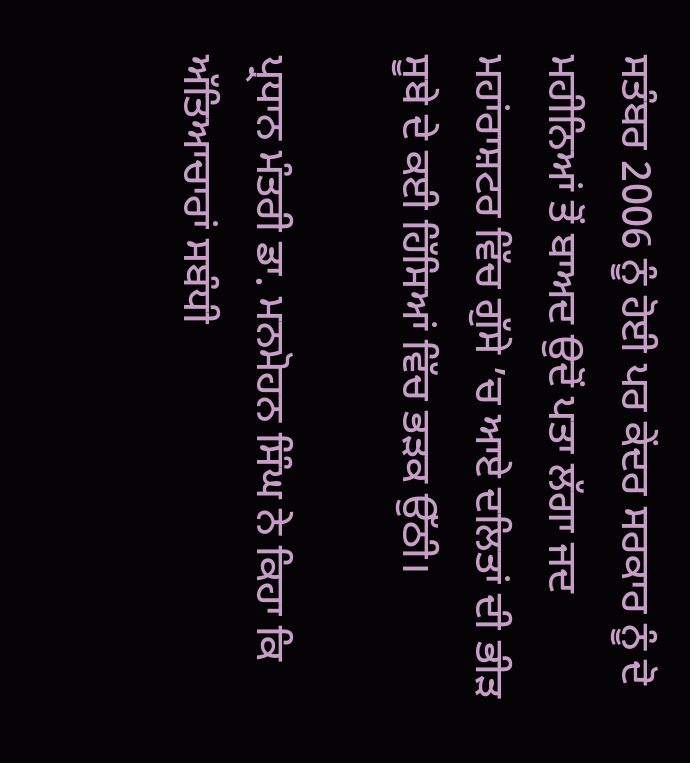ਸਤੰਬਰ 2006 ਨੂੰ ਹੋਈ ਪਰ ਕੇਂਦਰ ਸਰਕਾਰ ਨੂੰ ਦੋ ਮਹੀਨਿਆਂ ਤੋਂ ਬਾਅਦ ਉਦੋਂ ਪਤਾ ਲੱਗਾ ਜਦ ਮਹਾਂਰਾਸ਼ਟਰ ਵਿੱਚ ਗੁੱਸੇ ’ਚ ਆਏ ਦਲਿਤਾਂ ਦੀ ਭੀੜ ਸੂਬੇ ਦੇ ਕਈ ਹਿੱਸਿਆਂ ਵਿੱਚ ਭੜਕ ਉੱਠੀ।

ਪ੍ਰਧਾਨ ਮੰਤਰੀ ਡਾ. ਮਨਮੋਹਨ ਸਿੰਘ ਨੇ ਕਿਹਾ ਕਿ ਅੱਤਿਆਚਾਰਾਂ ਸਬੰਧੀ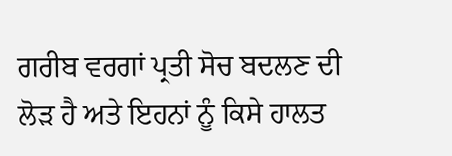ਗਰੀਬ ਵਰਗਾਂ ਪ੍ਰਤੀ ਸੋਚ ਬਦਲਣ ਦੀ ਲੋੜ ਹੈ ਅਤੇ ਇਹਨਾਂ ਨੂੰ ਕਿਸੇ ਹਾਲਤ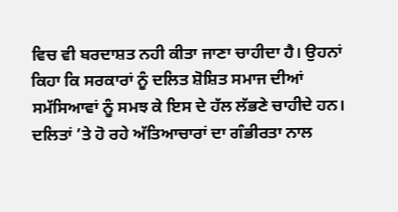ਵਿਚ ਵੀ ਬਰਦਾਸ਼ਤ ਨਹੀ ਕੀਤਾ ਜਾਣਾ ਚਾਹੀਦਾ ਹੈ। ਉਹਨਾਂ ਕਿਹਾ ਕਿ ਸਰਕਾਰਾਂ ਨੂੰ ਦਲਿਤ ਸ਼ੋਸ਼ਿਤ ਸਮਾਜ ਦੀਆਂ ਸਮੱਸਿਆਵਾਂ ਨੂੰ ਸਮਝ ਕੇ ਇਸ ਦੇ ਹੱਲ ਲੱਭਣੇ ਚਾਹੀਦੇ ਹਨ। ਦਲਿਤਾਂ ’ਤੇ ਹੋ ਰਹੇ ਅੱਤਿਆਚਾਰਾਂ ਦਾ ਗੰਭੀਰਤਾ ਨਾਲ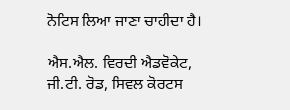ਨੋਟਿਸ ਲਿਆ ਜਾਣਾ ਚਾਹੀਦਾ ਹੈ।

ਐਸ.ਐਲ. ਵਿਰਦੀ ਐਡਵੋਕੇਟ,
ਜੀ.ਟੀ. ਰੋਡ, ਸਿਵਲ ਕੋਰਟਸ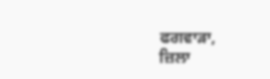ਫਗਵਾੜਾ,
ਜ਼ਿਲਾ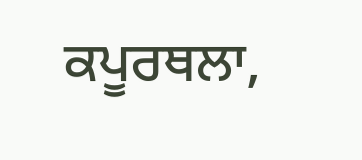ਕਪੂਰਥਲਾ,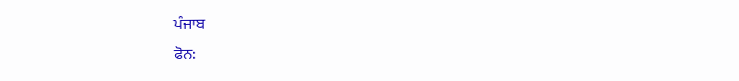ਪੰਜਾਬ
ਫੋਨ: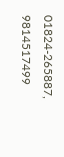01824-265887, 9814517499